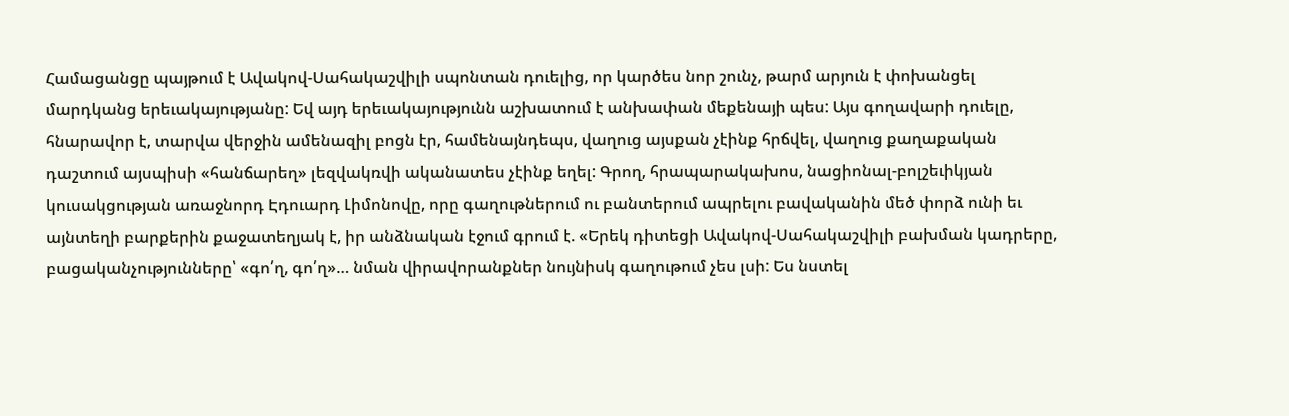Համացանցը պայթում է Ավակով-Սահակաշվիլի սպոնտան դուելից, որ կարծես նոր շունչ, թարմ արյուն է փոխանցել մարդկանց երեւակայությանը: Եվ այդ երեւակայությունն աշխատում է անխափան մեքենայի պես: Այս գողավարի դուելը, հնարավոր է, տարվա վերջին ամենազիլ բոցն էր, համենայնդեպս, վաղուց այսքան չէինք հրճվել, վաղուց քաղաքական դաշտում այսպիսի «հանճարեղ» լեզվակռվի ականատես չէինք եղել: Գրող, հրապարակախոս, նացիոնալ-բոլշեւիկյան կուսակցության առաջնորդ Էդուարդ Լիմոնովը, որը գաղութներում ու բանտերում ապրելու բավականին մեծ փորձ ունի եւ այնտեղի բարքերին քաջատեղյակ է, իր անձնական էջում գրում է. «Երեկ դիտեցի Ավակով-Սահակաշվիլի բախման կադրերը, բացականչությունները՝ «գո՛ղ, գո՛ղ»… նման վիրավորանքներ նույնիսկ գաղութում չես լսի: Ես նստել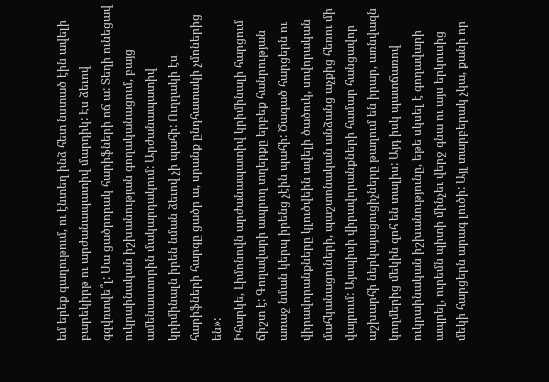եմ երեք գաղութում, ու էնտեղ ինձ հետ նստած էին ավելի բարեկիրթ ու արժանապատիվ մարդիկ: Էս ձեւով գզվռտվե՞լ: Սա ցածրորակ հարիֆների ոճ ա: Տեղի ունեցավ ուկրաինական իշխանության գողականացում, բայց ամենաստորին մակարդակում: Արժանապատիվ կրիմինալն իրեն նման ձեւով չի պահի: Ուղղակի էս հարիֆների հարգը ցածր ա, սրանք ընդհատակի չմոներից են»:
Իհարկե, Լիմոնովն արժանապատիվ կրիմինալի հարցում ճիշտ է: Գողավարի ապրող տղերքը երբեք հանրության առաջ նման կերպ իրենց չէին պահի: Ծագած հարցերն ու վիրավորանքները կլուծվեին ավելի ծածուկ, սովորական մահկանացուների, պաշտոնական անձանց աչքից հեռու մի վայրում: Այսպիսի վիրավորանքների համար հանցավոր աշխարհի ներկայացուցիչները թաղում են իրար, առնվազն կողմերից մեկին զոհ են տալիս: Այդ իսկ պատճառով ուկրաինական իշխանությունը, եթե սկսել է գողավարի ապրել, ուրեմն պիտի մինչեւ վերջ գնա ու այս երկուսից մեկի հարցերն արագ լուծի: Այլ տարբերակ չկա, քանի որ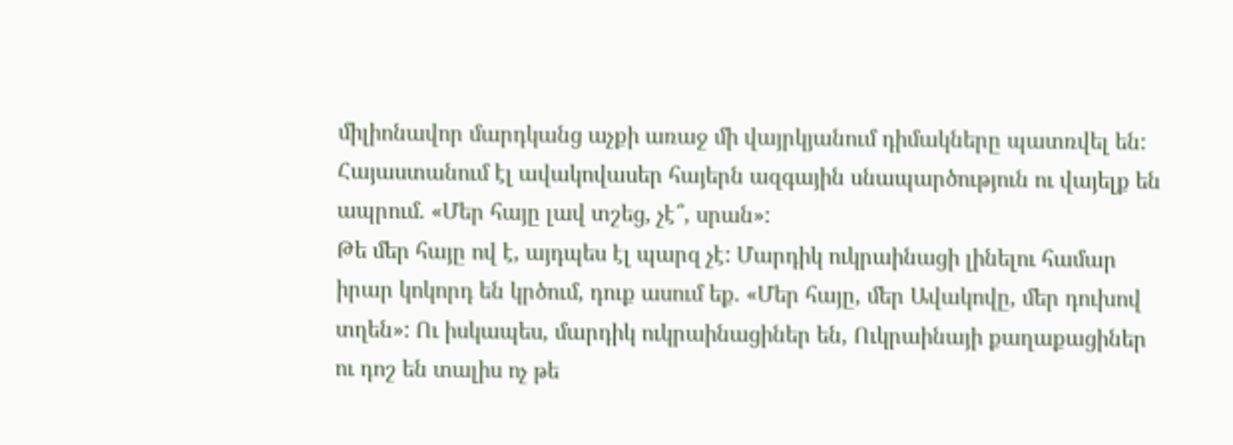միլիոնավոր մարդկանց աչքի առաջ մի վայրկյանում դիմակները պատռվել են: Հայաստանում էլ ավակովասեր հայերն ազգային սնապարծություն ու վայելք են ապրում. «Մեր հայը լավ տշեց, չէ՞, սրան»:
Թե մեր հայը ով է, այդպես էլ պարզ չէ: Մարդիկ ուկրաինացի լինելու համար իրար կոկորդ են կրծում, դուք ասում եք. «Մեր հայը, մեր Ավակովը, մեր դուխով տղեն»: Ու իսկապես, մարդիկ ուկրաինացիներ են, Ուկրաինայի քաղաքացիներ ու դոշ են տալիս ոչ թե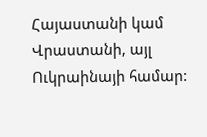Հայաստանի կամ Վրաստանի, այլ Ուկրաինայի համար: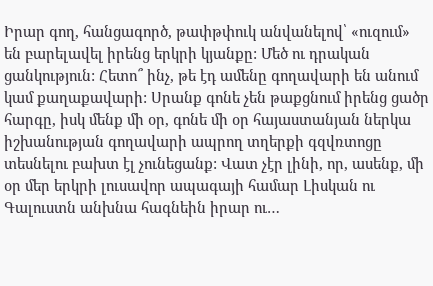Իրար գող, հանցագործ, թափթփուկ անվանելով՝ «ուզում» են բարելավել իրենց երկրի կյանքը: Մեծ ու դրական ցանկություն: Հետո՞ ինչ, թե էդ ամենը գողավարի են անում կամ քաղաքավարի: Սրանք գոնե չեն թաքցնում իրենց ցածր հարգը, իսկ մենք մի օր, գոնե մի օր հայաստանյան ներկա իշխանության գողավարի ապրող տղերքի գզվռտոցը տեսնելու բախտ էլ չունեցանք: Վատ չէր լինի, որ, ասենք, մի օր մեր երկրի լուսավոր ապագայի համար Լիսկան ու Գալուստն անխնա հագնեին իրար ու…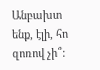Անբախտ ենք, էլի, հո զոռով չի՞: